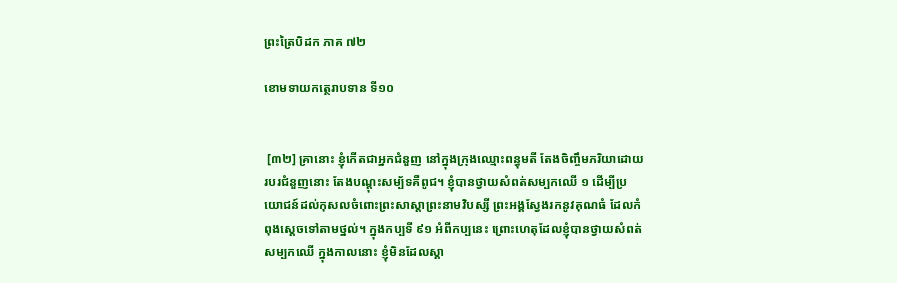ព្រះត្រៃបិដក ភាគ ៧២

ខោមទាយកត្ថេរាបទាន ទី១០


 [៣២] គ្រានោះ ខ្ញុំកើតជាអ្នកជំនួញ នៅក្នុងក្រុងឈ្មោះពន្ធុមតី តែងចិញ្ចឹមភរិយាដោយរបរជំនួញនោះ តែងបណ្តុះសម្ប័ទគឺពូជ។ ខ្ញុំបានថ្វាយសំពត់សម្បកឈើ ១ ដើម្បីប្រយោជន៍ដល់កុសលចំពោះព្រះសាស្តាព្រះនាមវិបស្សី ព្រះអង្គស្វែងរកនូវគុណធំ ដែលកំពុងស្តេចទៅតាមថ្នល់។ ក្នុងកប្បទី ៩១ អំពីកប្បនេះ ព្រោះហេតុដែលខ្ញុំបានថ្វាយសំពត់សម្បកឈើ ក្នុងកាលនោះ ខ្ញុំមិនដែលស្គា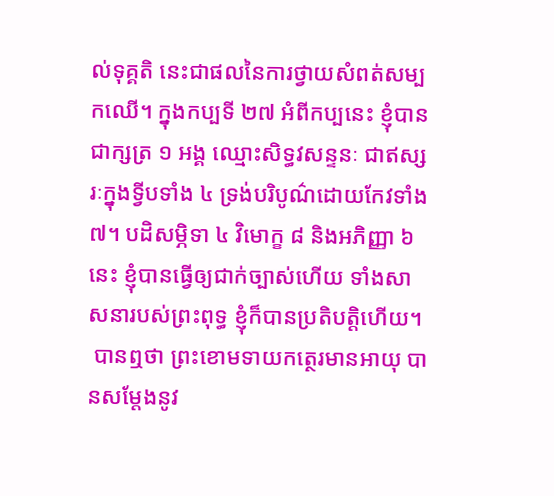ល់ទុគ្គតិ នេះជាផលនៃការថ្វាយសំពត់សម្បកឈើ។ ក្នុងកប្បទី ២៧ អំពីកប្បនេះ ខ្ញុំបានជាក្សត្រ ១ អង្គ ឈ្មោះសិទ្ធវសន្ទនៈ ជាឥស្សរៈក្នុងទ្វីបទាំង ៤ ទ្រង់បរិបូណ៌ដោយកែវទាំង ៧។ បដិសម្ភិទា ៤ វិមោក្ខ ៨ និងអភិញ្ញា ៦ នេះ ខ្ញុំបានធ្វើឲ្យជាក់ច្បាស់ហើយ ទាំងសាសនារបស់ព្រះពុទ្ធ ខ្ញុំក៏បានប្រតិបត្តិហើយ។
 បានឮថា ព្រះខោមទាយកត្ថេរមានអាយុ បានសម្តែងនូវ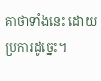គាថាទាំងនេះ ដោយប្រការដូច្នេះ។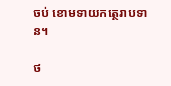ចប់ ខោមទាយកត្ថេរាបទាន។

ថ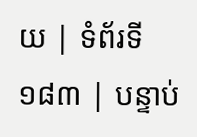យ | ទំព័រទី ១៨៣ | បន្ទាប់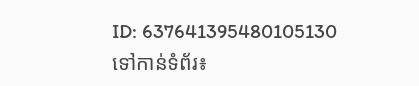ID: 637641395480105130
ទៅកាន់ទំព័រ៖